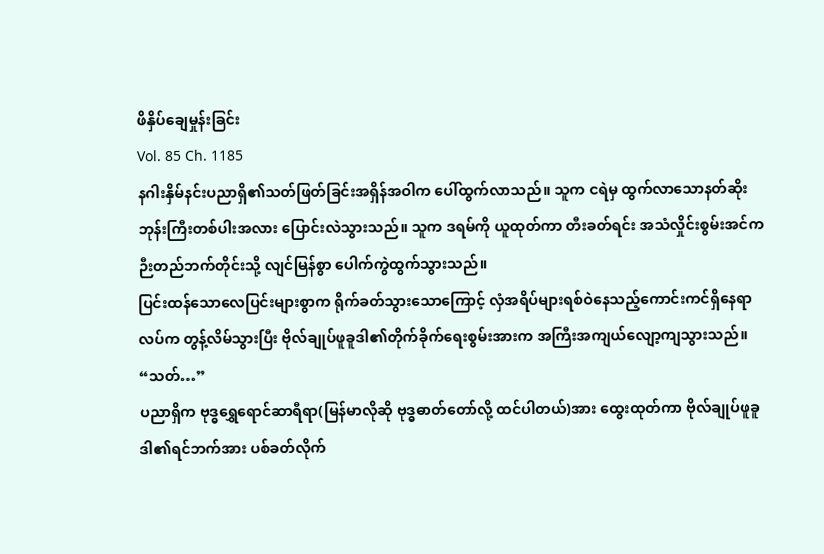ဖိနှိပ်ချေမှုန်းခြင်း
Vol. 85 Ch. 1185
နဂါးနှိမ်နင်းပညာရှိ၏သတ်ဖြတ်ခြင်းအရှိန်အဝါက ပေါ်ထွက်လာသည်။ သူက ငရဲမှ ထွက်လာသောနတ်ဆိုးဘုန်းကြီးတစ်ပါးအလား ပြောင်းလဲသွားသည်။ သူက ဒရမ်ကို ယူထုတ်ကာ တီးခတ်ရင်း အသံလှိုင်းစွမ်းအင်က ဉီးတည်ဘက်တိုင်းသို့ လျင်မြန်စွာ ပေါက်ကွဲထွက်သွားသည်။
ပြင်းထန်သောလေပြင်းများစွာက ရိုက်ခတ်သွားသောကြောင့် လှံအရိပ်များရစ်ဝဲနေသည့်ကောင်းကင်ရှိနေရာလပ်က တွန့်လိမ်သွားပြီး ဗိုလ်ချုပ်ဖူခူဒါ၏တိုက်ခိုက်ရေးစွမ်းအားက အကြီးအကျယ်လျော့ကျသွားသည်။
“သတ်…”
ပညာရှိက ဗုဒ္ဓရွှေရောင်ဆာရီရာ(မြန်မာလိုဆို ဗုဒ္ဓဓာတ်တော်လို့ ထင်ပါတယ်)အား ထွေးထုတ်ကာ ဗိုလ်ချုပ်ဖူခူဒါ၏ရင်ဘက်အား ပစ်ခတ်လိုက်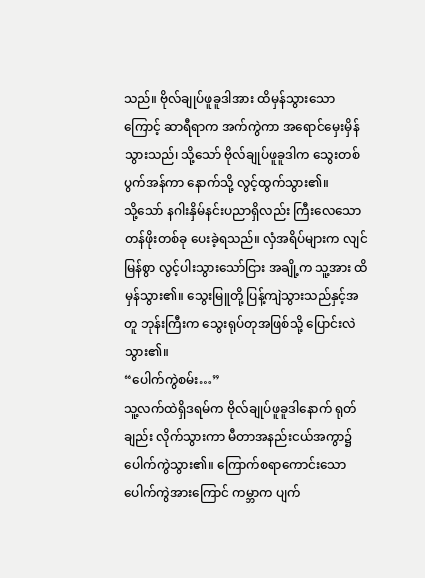သည်။ ဗိုလ်ချုပ်ဖူခူဒါအား ထိမှန်သွားသောကြောင့် ဆာရီရာက အက်ကွဲကာ အရောင်မှေးမှိန်သွားသည်၊ သို့သော် ဗိုလ်ချုပ်ဖူခူဒါက သွေးတစ်ပွက်အန်ကာ နောက်သို့ လွင့်ထွက်သွား၏။
သို့သော် နဂါးနှိမ်နင်းပညာရှိလည်း ကြီးလေသောတန်ဖိုးတစ်ခု ပေးခဲ့ရသည်။ လှံအရိပ်များက လျင်မြန်စွာ လွင့်ပါးသွားသော်ငြား အချို့က သူ့အား ထိမှန်သွား၏။ သွေးမြူတို့ ပြန့်ကျဲသွားသည်နှင့်အတူ ဘုန်းကြီးက သွေးရုပ်တုအဖြစ်သို့ ပြောင်းလဲသွား၏။
“ပေါက်ကွဲစမ်း…”
သူ့လက်ထဲရှိဒရမ်က ဗိုလ်ချုပ်ဖူခူဒါနောက် ရုတ်ချည်း လိုက်သွားကာ မီတာအနည်းငယ်အကွာ၌ ပေါက်ကွဲသွား၏။ ကြောက်စရာကောင်းသောပေါက်ကွဲအားကြောင် ကမ္ဘာက ပျက်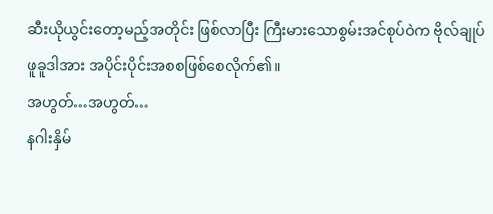ဆီးယိုယွင်းတော့မည့်အတိုင်း ဖြစ်လာပြီး ကြီးမားသောစွမ်းအင်စုပ်ဝဲက ဗိုလ်ချုပ်ဖူခူဒါအား အပိုင်းပိုင်းအစစဖြစ်စေလိုက်၏။
အဟွတ်…အဟွတ်…
နဂါးနှိမ်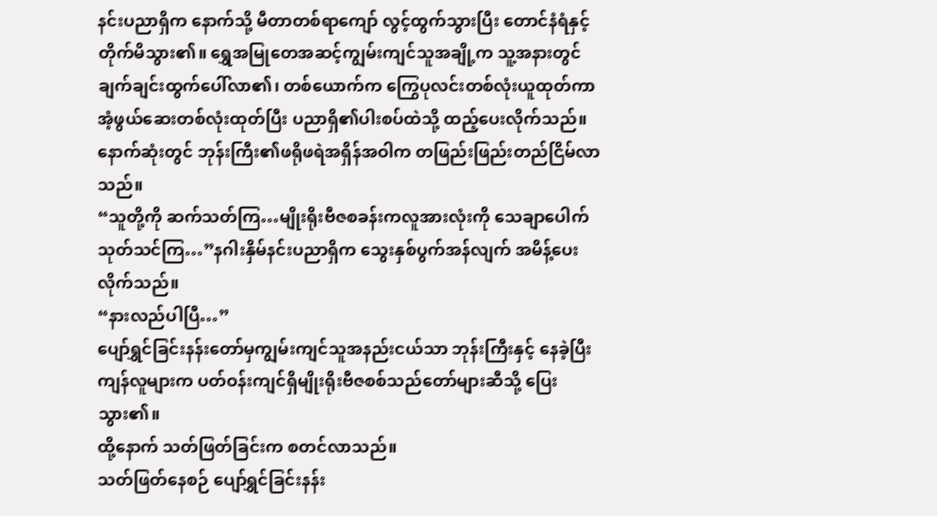နင်းပညာရှိက နောက်သို့ မီတာတစ်ရာကျော် လွင့်ထွက်သွားပြီး တောင်နံရံနှင့် တိုက်မိသွား၏။ ရွှေအမြုတေအဆင့်ကျွမ်းကျင်သူအချို့က သူ့အနားတွင် ချက်ချင်းထွက်ပေါ်လာ၏၊ တစ်ယောက်က ကြွေပုလင်းတစ်လုံးယူထုတ်ကာ အံ့ဖွယ်ဆေးတစ်လုံးထုတ်ပြီး ပညာရှိ၏ပါးစပ်ထဲသို့ ထည့်ပေးလိုက်သည်။ နောက်ဆုံးတွင် ဘုန်းကြီး၏ဖရိုဖရဲအရှိန်အဝါက တဖြည်းဖြည်းတည်ငြိမ်လာသည်။
“သူတို့ကို ဆက်သတ်ကြ…မျိုးရိုးဗီဇစခန်းကလူအားလုံးကို သေချာပေါက် သုတ်သင်ကြ…”နဂါးနှိမ်နင်းပညာရှိက သွေးနှစ်ပွက်အန်လျက် အမိန့်ပေးလိုက်သည်။
“နားလည်ပါပြီ…”
ပျော်ရွှင်ခြင်းနန်းတော်မှကျွမ်းကျင်သူအနည်းငယ်သာ ဘုန်းကြီးနှင့် နေခဲ့ပြီး ကျန်လူများက ပတ်ဝန်းကျင်ရှိမျိုးရိုးဗီဇစစ်သည်တော်များဆီသို့ ပြေးသွား၏။
ထို့နောက် သတ်ဖြတ်ခြင်းက စတင်လာသည်။
သတ်ဖြတ်နေစဉ် ပျော်ရွှင်ခြင်းနန်း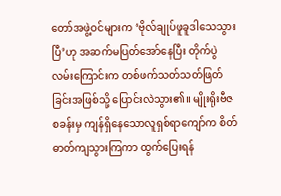တော်အဖွဲ့ဝင်များက ‘ဗိုလ်ချုပ်ဖူခူဒါသေသွားပြီ’ဟု အဆက်မပြတ်အော်နေပြီး တိုက်ပွဲလမ်းကြောင်းက တစ်ဖက်သတ်သတ်ဖြတ်ခြင်းအဖြစ်သို့ ပြောင်းလဲသွား၏။ မျိုးရိုးဗီဇစခန်းမှ ကျန်ရှိနေသောလူရှစ်ရာကျော်က စိတ်ဓာတ်ကျသွားကြကာ ထွက်ပြေးရန်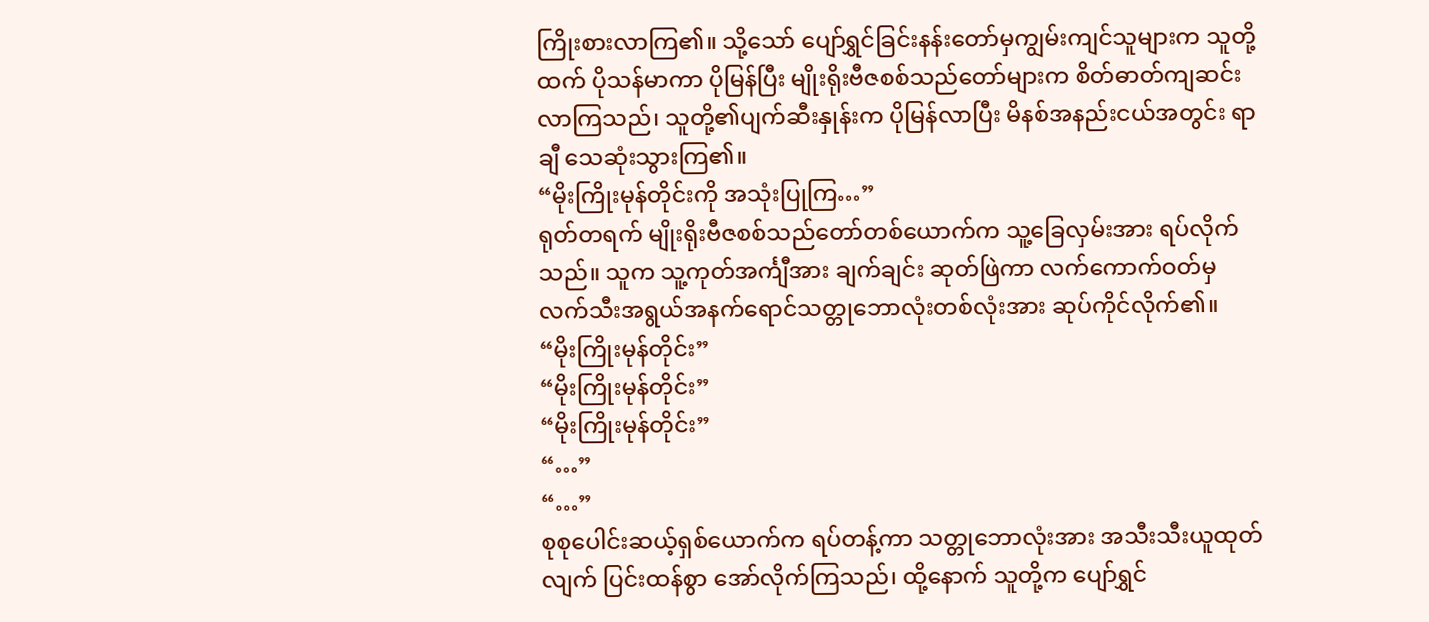ကြိုးစားလာကြ၏။ သို့သော် ပျော်ရွှင်ခြင်းနန်းတော်မှကျွမ်းကျင်သူများက သူတို့ထက် ပိုသန်မာကာ ပိုမြန်ပြီး မျိုးရိုးဗီဇစစ်သည်တော်များက စိတ်ဓာတ်ကျဆင်းလာကြသည်၊ သူတို့၏ပျက်ဆီးနှုန်းက ပိုမြန်လာပြီး မိနစ်အနည်းငယ်အတွင်း ရာချီ သေဆုံးသွားကြ၏။
“မိုးကြိုးမုန်တိုင်းကို အသုံးပြုကြ…”
ရုတ်တရက် မျိုးရိုးဗီဇစစ်သည်တော်တစ်ယောက်က သူ့ခြေလှမ်းအား ရပ်လိုက်သည်။ သူက သူ့ကုတ်အင်္ကျီအား ချက်ချင်း ဆုတ်ဖြဲကာ လက်ကောက်ဝတ်မှ လက်သီးအရွယ်အနက်ရောင်သတ္တုဘောလုံးတစ်လုံးအား ဆုပ်ကိုင်လိုက်၏။
“မိုးကြိုးမုန်တိုင်း”
“မိုးကြိုးမုန်တိုင်း”
“မိုးကြိုးမုန်တိုင်း”
“…”
“…”
စုစုပေါင်းဆယ့်ရှစ်ယောက်က ရပ်တန့်ကာ သတ္တုဘောလုံးအား အသီးသီးယူထုတ်လျက် ပြင်းထန်စွာ အော်လိုက်ကြသည်၊ ထို့နောက် သူတို့က ပျော်ရွှင်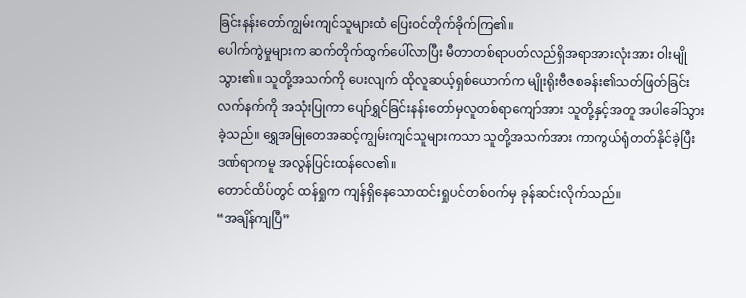ခြင်းနန်းတော်ကျွမ်းကျင်သူများထံ ပြေးဝင်တိုက်ခိုက်ကြ၏။
ပေါက်ကွဲမှုများက ဆက်တိုက်ထွက်ပေါ်လာပြီး မီတာတစ်ရာပတ်လည်ရှိအရာအားလုံးအား ဝါးမျိုသွား၏။ သူတို့အသက်ကို ပေးလျက် ထိုလူဆယ့်ရှစ်ယောက်က မျိုးရိုးဗီဇစခန်း၏သတ်ဖြတ်ခြင်းလက်နက်ကို အသုံးပြုကာ ပျော်ရွှင်ခြင်းနန်းတော်မှလူတစ်ရာကျော်အား သူတို့နှင့်အတူ အပါခေါ်သွားခဲ့သည်။ ရွှေအမြုတေအဆင့်ကျွမ်းကျင်သူများကသာ သူတို့အသက်အား ကာကွယ်ရုံတတ်နိုင်ခဲ့ပြီး ဒဏ်ရာကမူ အလွန်ပြင်းထန်လေ၏။
တောင်ထိပ်တွင် ထန်ရှုက ကျန်ရှိနေသောထင်းရှုပင်တစ်ဝက်မှ ခုန်ဆင်းလိုက်သည်။
“အချိန်ကျပြီ”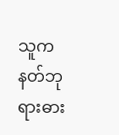သူက နတ်ဘုရားဓား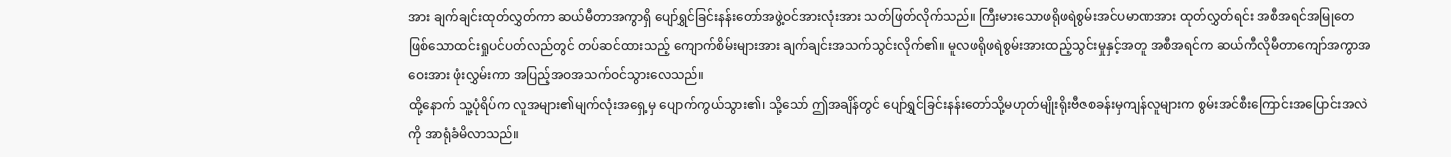အား ချက်ချင်းထုတ်လွှတ်ကာ ဆယ်မီတာအကွာရှိ ပျော်ရွှင်ခြင်းနန်းတော်အဖွဲ့ဝင်အားလုံးအား သတ်ဖြတ်လိုက်သည်။ ကြီးမားသောဖရိုဖရဲစွမ်းအင်ပမာဏအား ထုတ်လွှတ်ရင်း အစီအရင်အမြုတေဖြစ်သောထင်းရှုပင်ပတ်လည်တွင် တပ်ဆင်ထားသည့် ကျောက်စိမ်းများအား ချက်ချင်းအသက်သွင်းလိုက်၏။ မူလဖရိုဖရဲစွမ်းအားထည့်သွင်းမှုနှင့်အတူ အစီအရင်က ဆယ်ကီလိုမီတာကျော်အကွာအဝေးအား ဖုံးလွှမ်းကာ အပြည့်အဝအသက်ဝင်သွားလေသည်။
ထို့နောက် သူ့ပုံရိပ်က လူအများ၏မျက်လုံးအရှေ့မှ ပျောက်ကွယ်သွား၏၊ သို့သော် ဤအချိန်တွင် ပျော်ရွှင်ခြင်းနန်းတော်သို့မဟုတ်မျိုးရိုးဗီဇစခန်းမှကျန်လူများက စွမ်းအင်စီးကြောင်းအပြောင်းအလဲကို အာရုံခံမိလာသည်။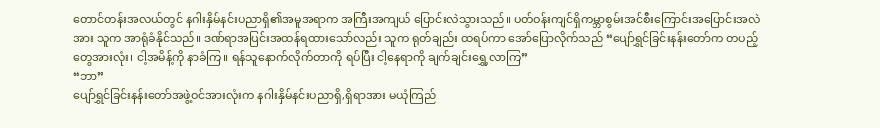တောင်တန်းအလယ်တွင် နဂါးနှိမ်နင်းပညာရှိ၏အမူအရာက အကြီးအကျယ် ပြောင်းလဲသွားသည်။ ပတ်ဝန်းကျင်ရှိကမ္ဘာစွမ်းအင်စီးကြောင်းအပြောင်းအလဲအား သူက အာရုံခံနိုင်သည်။ ဒဏ်ရာအပြင်းအထန်ရထားသော်လည်း သူက ရုတ်ချည်း ထရပ်ကာ အော်ပြောလိုက်သည် “ပျော်ရွှင်ခြင်းနန်းတော်က တပည့်တွေအားလုံး၊ ငါ့အမိန့်ကို နာခံကြ။ ရန်သူနောက်လိုက်တာကို ရပ်ပြီး ငါ့နေရာကို ချက်ချင်းရွှေ့လာကြ”
“ဘာ”
ပျော်ရွှင်ခြင်းနန်းတော်အဖွဲ့ဝင်အားလုံးက နဂါးနှိမ်နင်းပညာရှိ,ရှိရာအား မယုံကြည်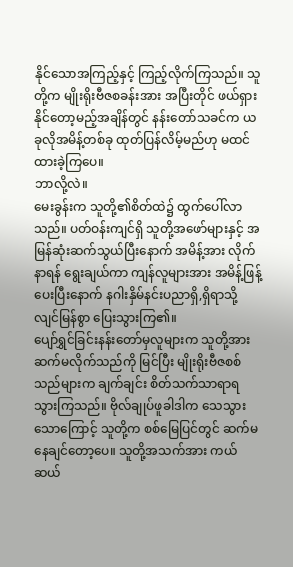နိုင်သောအကြည့်နှင့် ကြည့်လိုက်ကြသည်။ သူတို့က မျိုးရိုးဗီဇစခန်းအား အပြီးတိုင် ဖယ်ရှားနိုင်တော့မည့်အချိန်တွင် နန်းတော်သခင်က ယခုလိုအမိန့်တစ်ခု ထုတ်ပြန်လိမ့်မည်ဟု မထင်ထားခဲ့ကြပေ။
ဘာလို့လဲ။
မေးခွန်းက သူတို့၏စိတ်ထဲ၌ ထွက်ပေါ်လာသည်။ ပတ်ဝန်းကျင်ရှိ သူတို့အဖော်များနှင့် အမြန်ဆုံးဆက်သွယ်ပြီးနောက် အမိန့်အား လိုက်နာရန် ရွေးချယ်ကာ ကျန်လူများအား အမိန့်ဖြန့်ပေးပြီးနောက် နဂါးနှိမ်နင်းပညာရှိ,ရှိရာသို့ လျင်မြန်စွာ ပြေးသွားကြ၏။
ပျော်ရွှင်ခြင်းနန်းတော်မှလူများက သူတို့အား ဆက်မလိုက်သည်ကို မြင်ပြီး မျိုးရိုးဗီဇစစ်သည်များက ချက်ချင်း စိတ်သက်သာရာရသွားကြသည်။ ဗိုလ်ချုပ်ဖူခါဒါက သေသွားသောကြောင့် သူတို့က စစ်မြေပြင်တွင် ဆက်မနေချင်တော့ပေ။ သူတို့အသက်အား ကယ်ဆယ်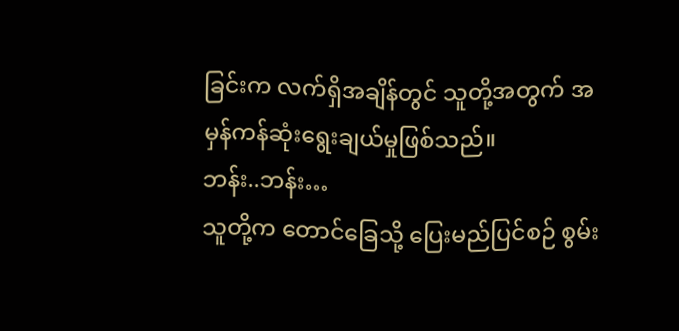ခြင်းက လက်ရှိအချိန်တွင် သူတို့အတွက် အမှန်ကန်ဆုံးရွေးချယ်မှုဖြစ်သည်။
ဘန်း..ဘန်း…
သူတို့က တောင်ခြေသို့ ပြေးမည်ပြင်စဉ် စွမ်း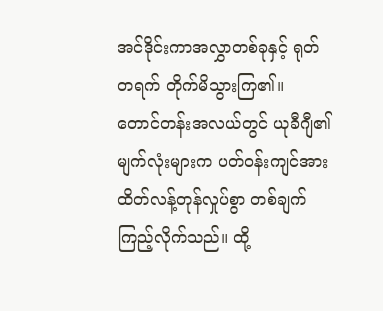အင်ဒိုင်းကာအလွှာတစ်ခုနှင့် ရုတ်တရက် တိုက်မိသွားကြ၏။
တောင်တန်းအလယ်တွင် ယုခီဂျီ၏မျက်လုံးများက ပတ်ဝန်းကျင်အား ထိတ်လန့်တုန်လှုပ်စွာ တစ်ချက်ကြည့်လိုက်သည်။ ထို့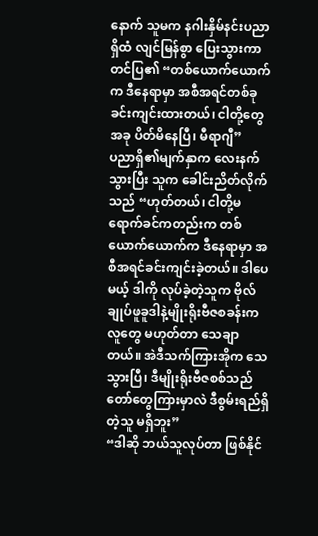နောက် သူမက နဂါးနှိမ်နင်းပညာရှိထံ လျင်မြန်စွာ ပြေးသွားကာ တင်ပြ၏ “တစ်ယောက်ယောက်က ဒီနေရာမှာ အစီအရင်တစ်ခု ခင်းကျင်းထားတယ်၊ ငါတို့တွေ အခု ပိတ်မိနေပြီ၊ မီရာဂျီ”
ပညာရှိ၏မျက်နှာက လေးနက်သွားပြီး သူက ခေါင်းညိတ်လိုက်သည် “ဟုတ်တယ်၊ ငါတို့မရောက်ခင်ကတည်းက တစ်ယောက်ယောက်က ဒီနေရာမှာ အစီအရင်ခင်းကျင်းခဲ့တယ်။ ဒါပေမယ့် ဒါကို လုပ်ခဲ့တဲ့သူက ဗိုလ်ချုပ်ဖူခူဒါနဲ့မျိုးရိုးဗီဇစခန်းကလူတွေ မဟုတ်တာ သေချာတယ်။ အဲဒီသက်ကြားအိုက သေသွားပြီ၊ ဒီမျိုးရိုးဗီဇစစ်သည်တော်တွေကြားမှာလဲ ဒီစွမ်းရည်ရှိတဲ့သူ မရှိဘူး”
“ဒါဆို ဘယ်သူလုပ်တာ ဖြစ်နိုင်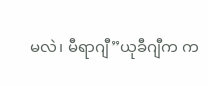မလဲ၊ မီရာဂျီ”ယုခီဂျီက က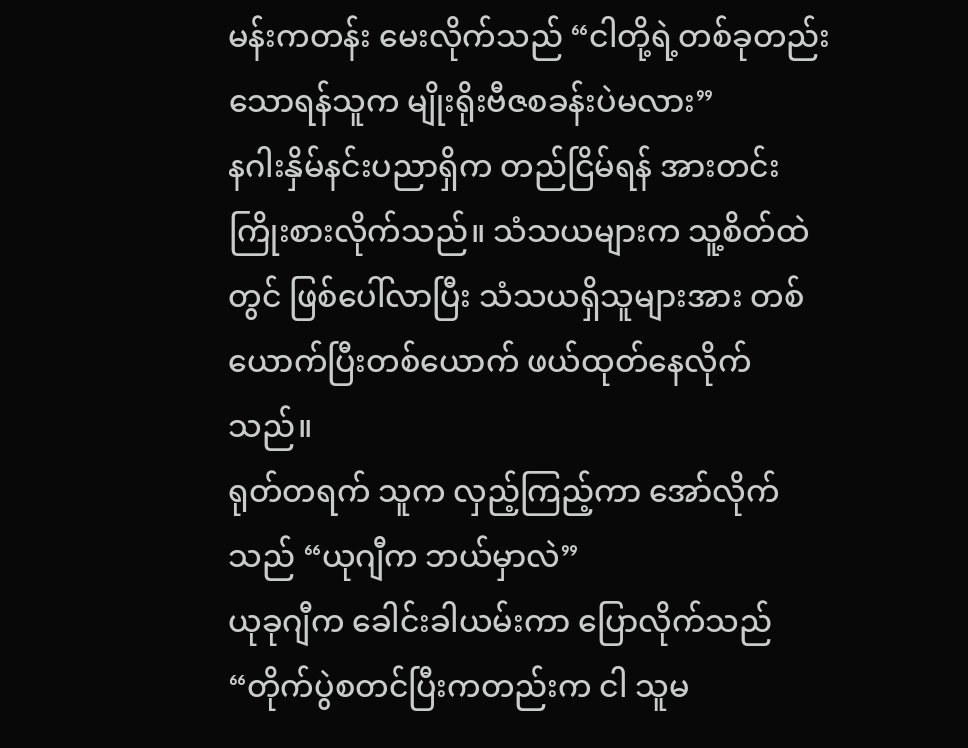မန်းကတန်း မေးလိုက်သည် “ငါတို့ရဲ့တစ်ခုတည်းသောရန်သူက မျိုးရိုးဗီဇစခန်းပဲမလား”
နဂါးနှိမ်နင်းပညာရှိက တည်ငြိမ်ရန် အားတင်းကြိုးစားလိုက်သည်။ သံသယများက သူ့စိတ်ထဲတွင် ဖြစ်ပေါ်လာပြီး သံသယရှိသူများအား တစ်ယောက်ပြီးတစ်ယောက် ဖယ်ထုတ်နေလိုက်သည်။
ရုတ်တရက် သူက လှည့်ကြည့်ကာ အော်လိုက်သည် “ယုဂျီက ဘယ်မှာလဲ”
ယုခုဂျီက ခေါင်းခါယမ်းကာ ပြောလိုက်သည် “တိုက်ပွဲစတင်ပြီးကတည်းက ငါ သူမ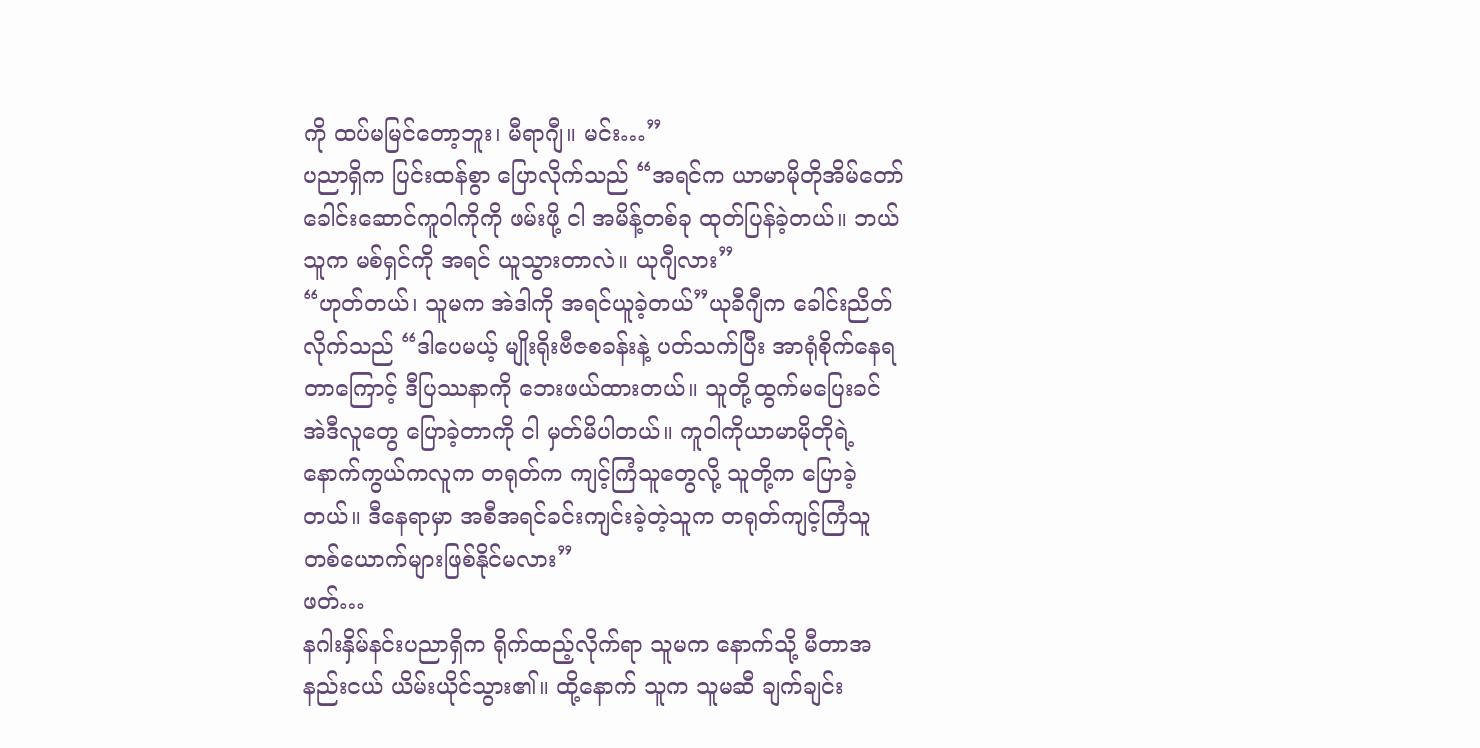ကို ထပ်မမြင်တော့ဘူး၊ မီရာဂျီ။ မင်း…”
ပညာရှိက ပြင်းထန်စွာ ပြောလိုက်သည် “အရင်က ယာမာမိုတိုအိမ်တော်ခေါင်းဆောင်ကူဝါကိုကို ဖမ်းဖို့ ငါ အမိန့်တစ်ခု ထုတ်ပြန်ခဲ့တယ်။ ဘယ်သူက မစ်ရှင်ကို အရင် ယူသွားတာလဲ။ ယုဂျီလား”
“ဟုတ်တယ်၊ သူမက အဲဒါကို အရင်ယူခဲ့တယ်”ယုခီဂျီက ခေါင်းညိတ်လိုက်သည် “ဒါပေမယ့် မျိုးရိုးဗီဇစခန်းနဲ့ ပတ်သက်ပြီး အာရုံစိုက်နေရတာကြောင့် ဒီပြဿနာကို ဘေးဖယ်ထားတယ်။ သူတို့ထွက်မပြေးခင် အဲဒီလူတွေ ပြောခဲ့တာကို ငါ မှတ်မိပါတယ်။ ကူဝါကိုယာမာမိုတိုရဲ့နောက်ကွယ်ကလူက တရုတ်က ကျင့်ကြံသူတွေလို့ သူတို့က ပြောခဲ့တယ်။ ဒီနေရာမှာ အစီအရင်ခင်းကျင်းခဲ့တဲ့သူက တရုတ်ကျင့်ကြံသူတစ်ယောက်များဖြစ်နိုင်မလား”
ဖတ်…
နဂါးနှိမ်နင်းပညာရှိက ရိုက်ထည့်လိုက်ရာ သူမက နောက်သို့ မီတာအနည်းငယ် ယိမ်းယိုင်သွား၏။ ထို့နောက် သူက သူမဆီ ချက်ချင်း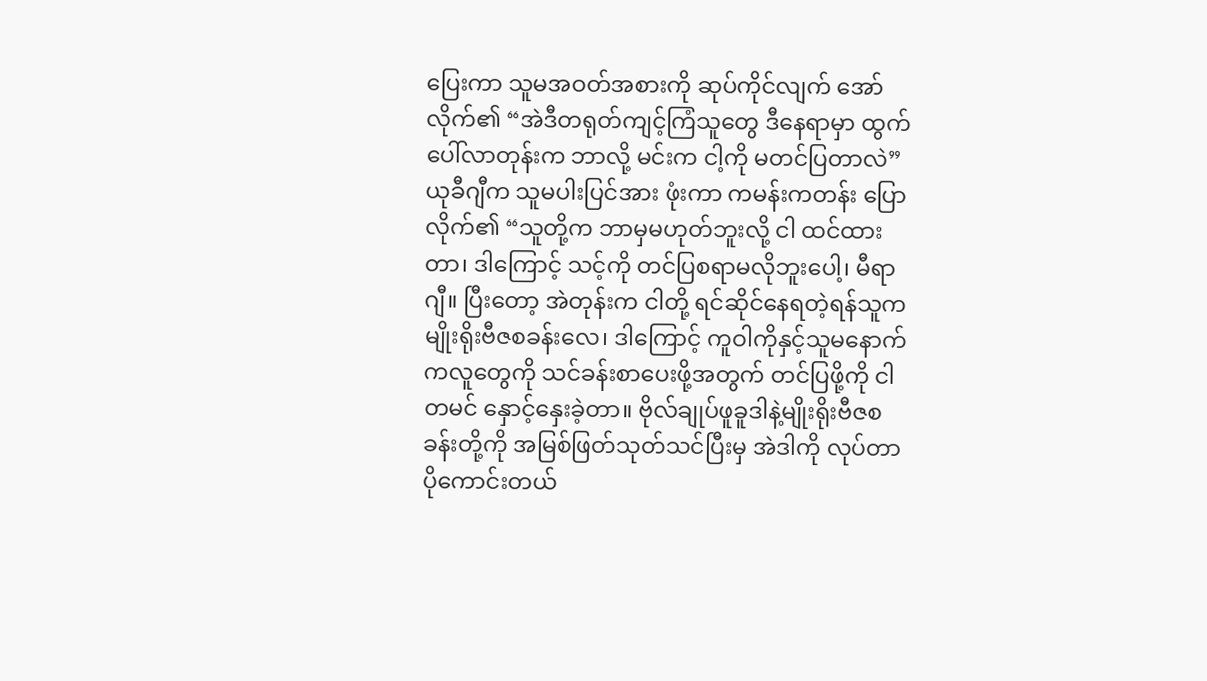ပြေးကာ သူမအဝတ်အစားကို ဆုပ်ကိုင်လျက် အော်လိုက်၏ “အဲဒီတရုတ်ကျင့်ကြံသူတွေ ဒီနေရာမှာ ထွက်ပေါ်လာတုန်းက ဘာလို့ မင်းက ငါ့ကို မတင်ပြတာလဲ”
ယုခီဂျီက သူမပါးပြင်အား ဖုံးကာ ကမန်းကတန်း ပြောလိုက်၏ “သူတို့က ဘာမှမဟုတ်ဘူးလို့ ငါ ထင်ထားတာ၊ ဒါကြောင့် သင့်ကို တင်ပြစရာမလိုဘူးပေါ့၊ မီရာဂျီ။ ပြီးတော့ အဲတုန်းက ငါတို့ ရင်ဆိုင်နေရတဲ့ရန်သူက မျိုးရိုးဗီဇစခန်းလေ၊ ဒါကြောင့် ကူဝါကိုနှင့်သူမနောက်ကလူတွေကို သင်ခန်းစာပေးဖို့အတွက် တင်ပြဖို့ကို ငါ တမင် နှောင့်နှေးခဲ့တာ။ ဗိုလ်ချုပ်ဖူခူဒါနဲ့မျိုးရိုးဗီဇစခန်းတို့ကို အမြစ်ဖြတ်သုတ်သင်ပြီးမှ အဲဒါကို လုပ်တာ ပိုကောင်းတယ်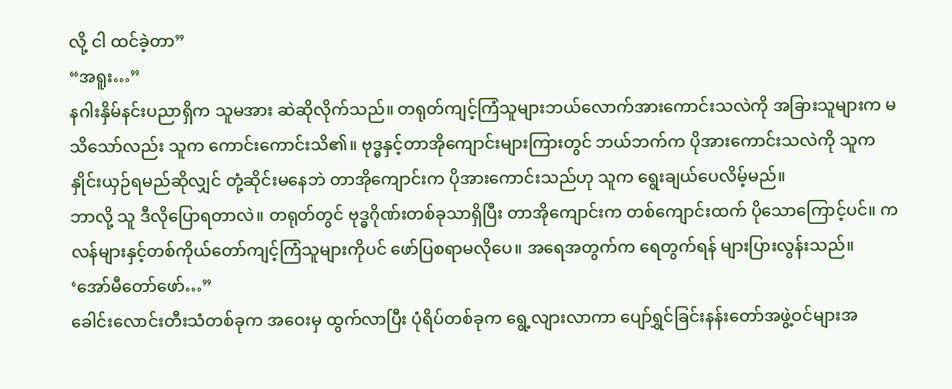လို့ ငါ ထင်ခဲ့တာ”
“အရူး…”
နဂါးနှိမ်နင်းပညာရှိက သူမအား ဆဲဆိုလိုက်သည်။ တရုတ်ကျင့်ကြံသူများဘယ်လောက်အားကောင်းသလဲကို အခြားသူများက မသိသော်လည်း သူက ကောင်းကောင်းသိ၏။ ဗုဒ္ဓနှင့်တာအိုကျောင်းများကြားတွင် ဘယ်ဘက်က ပိုအားကောင်းသလဲကို သူက နှိုင်းယှဉ်ရမည်ဆိုလျှင် တုံ့ဆိုင်းမနေဘဲ တာအိုကျောင်းက ပိုအားကောင်းသည်ဟု သူက ရွေးချယ်ပေလိမ့်မည်။
ဘာလို့ သူ ဒီလိုပြောရတာလဲ။ တရုတ်တွင် ဗုဒ္ဓဂိုဏ်းတစ်ခုသာရှိပြီး တာအိုကျောင်းက တစ်ကျောင်းထက် ပိုသောကြောင့်ပင်။ ကလန်များနှင့်တစ်ကိုယ်တော်ကျင့်ကြံသူများကိုပင် ဖော်ပြစရာမလိုပေ။ အရေအတွက်က ရေတွက်ရန် များပြားလွန်းသည်။
‘အော်မီတော်ဖော်…”
ခေါင်းလောင်းတီးသံတစ်ခုက အဝေးမှ ထွက်လာပြီး ပုံရိပ်တစ်ခုက ရွေ့လျားလာကာ ပျော်ရွှင်ခြင်းနန်းတော်အဖွဲ့ဝင်များအ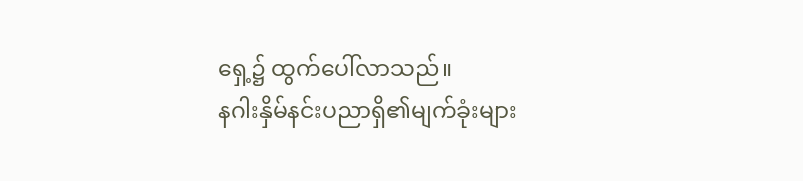ရှေ့၌ ထွက်ပေါ်လာသည်။
နဂါးနှိမ်နင်းပညာရှိ၏မျက်ခုံးများ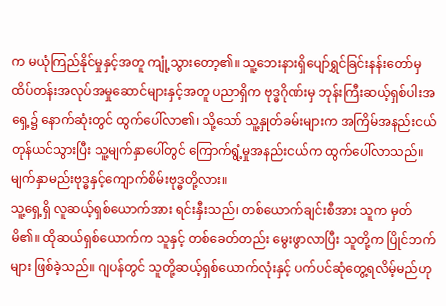က မယုံကြည်နိုင်မှုနှင့်အတူ ကျုံ့သွားတော့၏။ သူ့ဘေးနားရှိပျော်ရွှင်ခြင်းနန်းတော်မှထိပ်တန်းအလုပ်အမှုဆောင်များနှင့်အတူ ပညာရှိက ဗုဒ္ဓဂိုဏ်းမှ ဘုန်းကြီးဆယ့်ရှစ်ပါးအရှေ့၌ နောက်ဆုံးတွင် ထွက်ပေါ်လာ၏၊ သို့သော် သူ့နှုတ်ခမ်းများက အကြိမ်အနည်းငယ် တုန်ယင်သွားပြီး သူ့မျက်နှာပေါ်တွင် ကြောက်ရွံ့မှုအနည်းငယ်က ထွက်ပေါ်လာသည်။
မျက်နှာမည်းဗုဒ္ဓနှင့်ကျောက်စိမ်းဗုဒ္ဓတို့လား။
သူ့ရှေ့ရှိ လူဆယ့်ရှစ်ယောက်အား ရင်းနှီးသည်၊ တစ်ယောက်ချင်းစီအား သူက မှတ်မိ၏။ ထိုဆယ်ရှစ်ယောက်က သူနှင့် တစ်ခေတ်တည်း မွေးဖွာလာပြီး သူတို့က ပြိုင်ဘက်များ ဖြစ်ခဲ့သည်။ ဂျပန်တွင် သူတို့ဆယ့်ရှစ်ယောက်လုံးနှင့် ပက်ပင်ဆုံတွေ့ရလိမ့်မည်ဟု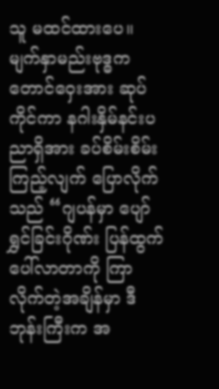သူ မထင်ထားပေ။
မျက်နှာမည်းဗုဒ္ဓက တောင်ဝှေးအား ဆုပ်ကိုင်ကာ နဂါးနှိမ်နင်းပညာရှိအား ခပ်စိမ်းစိမ်းကြည့်လျက် ပြောလိုက်သည် “ဂျပန်မှာ ပျော်ရွှင်ခြင်းဂိုဏ်း ပြန်ထွက်ပေါ်လာတာကို ကြာလိုက်တဲ့အချိန်မှာ ဒီဘုန်းကြီးက အ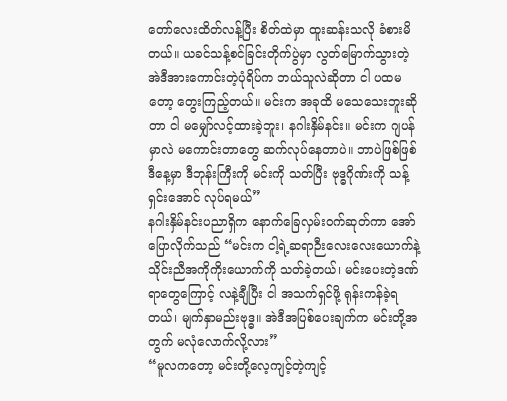တော်လေးထိတ်လန့်ပြီး စိတ်ထဲမှာ ထူးဆန်းသလို ခံစားမိတယ်။ ယခင်သန့်စင်ခြင်းတိုက်ပွဲမှာ လွတ်မြောက်သွားတဲ့ အဲဒီအားကောင်းတဲ့ပုံရိပ်က ဘယ်သူလဲဆိုတာ ငါ ပထမတော့ တွေးကြည့်တယ်။ မင်းက အခုထိ မသေသေးဘူးဆိုတာ ငါ မမျှော်လင့်ထားခဲ့ဘူး၊ နဂါးနှိမ်နင်း။ မင်းက ဂျပန်မှာလဲ မကောင်းတာတွေ ဆက်လုပ်နေတာပဲ။ ဘာပဲဖြစ်ဖြစ် ဒီနေ့မှာ ဒီဘုန်းကြီးကို မင်းကို သတ်ပြီး ဗုဒ္ဓဂိုဏ်းကို သန့်ရှင်းအောင် လုပ်ရမယ်”
နဂါးနှိမ်နင်းပညာရှိက နောက်ခြေလှမ်းဝက်ဆုတ်ကာ အော်ပြောလိုက်သည် “မင်းက ငါ့ရဲ့ဆရာဉီးလေးလေးယောက်နဲ့ သိုင်းညီအကိုကိုးယောက်ကို သတ်ခဲ့တယ်၊ မင်းပေးတဲ့ဒဏ်ရာတွေကြောင့် လနဲ့ချီပြီး ငါ အသက်ရှင်ဖို့ ရုန်းကန်ခဲ့ရတယ်၊ မျက်နှာမည်းဗုဒ္ဓ။ အဲဒီအပြစ်ပေးချက်က မင်းတို့အတွက် မလုံလောက်လို့လား”
“မူလကတော့ မင်းတို့လေ့ကျင့်တဲ့ကျင့်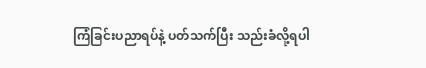ကြံခြင်းပညာရပ်နဲ့ ပတ်သက်ပြီး သည်းခံလို့ရပါ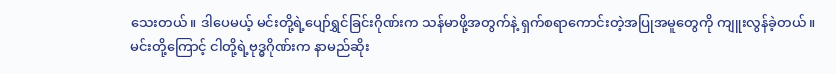သေးတယ်။ ဒါပေမယ့် မင်းတို့ရဲ့ပျော်ရွှင်ခြင်းဂိုဏ်းက သန်မာဖို့အတွက်နဲ့ ရှက်စရာကောင်းတဲ့အပြုအမူတွေကို ကျူးလွန်ခဲ့တယ်။ မင်းတို့ကြောင့် ငါတို့ရဲ့ဗုဒ္ဓဂိုဏ်းက နာမည်ဆိုး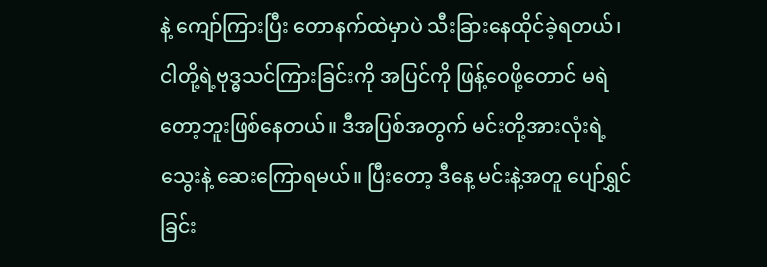နဲ့ ကျော်ကြားပြီး တောနက်ထဲမှာပဲ သီးခြားနေထိုင်ခဲ့ရတယ်၊ ငါတို့ရဲ့ဗုဒ္ဓသင်ကြားခြင်းကို အပြင်ကို ဖြန့်ဝေဖို့တောင် မရဲတော့ဘူးဖြစ်နေတယ်။ ဒီအပြစ်အတွက် မင်းတို့အားလုံးရဲ့သွေးနဲ့ ဆေးကြောရမယ်။ ပြီးတော့ ဒီနေ့ မင်းနဲ့အတူ ပျော်ရွှင်ခြင်း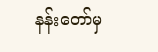နန်းတော်မှ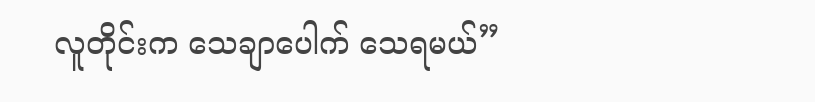လူတိုင်းက သေချာပေါက် သေရမယ်”